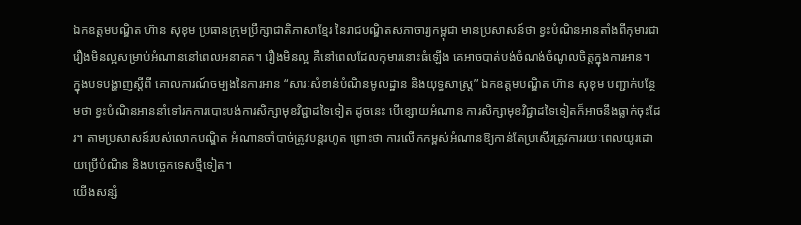ឯកឧត្ដមបណ្ឌិត ហ៊ាន សុខុម ប្រធានក្រុមប្រឹក្សាជាតិភាសាខ្មែរ នៃរាជបណ្ឌិតសភាចារ្យកម្ពុជា មានប្រសាសន៍ថា ខ្វះបំណិនអានតាំងពីកុមារជារឿងមិនល្អសម្រាប់អំណាននៅពេលអនាគត។ រឿងមិនល្អ គឺនៅពេលដែលកុមារនោះធំឡើង គេអាចបាត់បង់ចំណង់ចំណូលចិត្តក្នុងការអាន។
ក្នុងបទបង្ហាញស្ដីពី គោលការណ៍ចម្បងនៃការអាន “សារៈសំខាន់បំណិនមូលដ្ឋាន និងយុទ្ធសាស្ត្រ” ឯកឧត្ដមបណ្ឌិត ហ៊ាន សុខុម បញ្ជាក់បន្ថែមថា ខ្វះបំណិនអាននាំទៅរកការបោះបង់ការសិក្សាមុខវិជ្ជាដទៃទៀត ដូចនេះ បើខ្សោយអំណាន ការសិក្សាមុខវិជ្ជាដទៃទៀតក៏អាចនឹងធ្លាក់ចុះដែរ។ តាមប្រសាសន៍របស់លោកបណ្ឌិត អំណានចាំបាច់ត្រូវបន្តរហូត ព្រោះថា ការលើកកម្ពស់អំណានឱ្យកាន់តែប្រសើរត្រូវការរយៈពេលយូរដោយប្រើបំណិន និងបច្ចេកទេសថ្មីទៀត។
យើងសន្សំ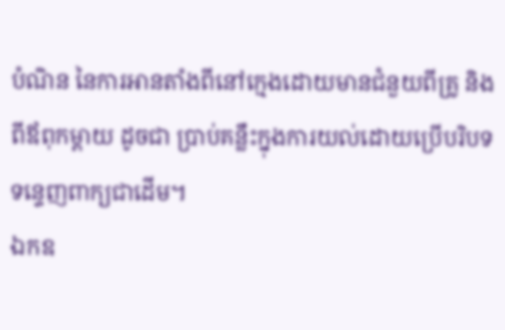បំណិន នៃការអានតាំងពីនៅក្មេងដោយមានជំនួយពីគ្រូ និងពីឪពុកម្ដាយ ដូចជា ប្រាប់គន្លឹះក្នុងការយល់ដោយប្រើបរិបទទន្ទេញពាក្យជាដើម។
ឯកឧ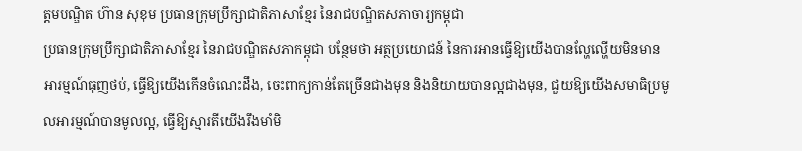ត្ដមបណ្ឌិត ហ៊ាន សុខុម ប្រធានក្រុមប្រឹក្សាជាតិភាសាខ្មែរ នៃរាជបណ្ឌិតសភាចារ្យកម្ពុជា
ប្រធានក្រុមប្រឹក្សាជាតិភាសាខ្មែរ នៃរាជបណ្ឌិតសភាកម្ពុជា បន្ថែមថា អត្ថប្រយោជន៍ នៃការអានធ្វើឱ្យយើងបានល្ហែល្ហើយមិនមានអារម្មណ៍ធុញថប់, ធ្វើឱ្យយើងកើនចំណេះដឹង, ចេះពាក្យកាន់តែច្រើនជាងមុន និងនិយាយបានល្អជាងមុន, ជួយឱ្យយើងសមាធិប្រមូលអារម្មណ៍បានមូលល្អ, ធ្វើឱ្យស្មារតីយើងរឹងមាំមិ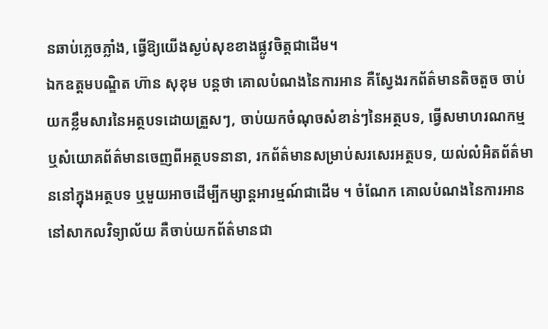នឆាប់ភ្លេចភ្លាំង, ធ្វើឱ្យយើងស្ងប់សុខខាងផ្លូវចិត្តជាដើម។
ឯកឧត្ដមបណ្ឌិត ហ៊ាន សុខុម បន្តថា គោលបំណងនៃការអាន គឺស្វែងរកព័ត៌មានតិចតួច ចាប់យកខ្លឹមសារនៃអត្ថបទដោយត្រួសៗ, ចាប់យកចំណុចសំខាន់ៗនៃអត្ថបទ, ធ្វើសមាហរណកម្ម ឬសំយោគព័ត៌មានចេញពីអត្ថបទនានា, រកព័ត៌មានសម្រាប់សរសេរអត្ថបទ, យល់លំអិតព័ត៌មាននៅក្នុងអត្ថបទ ឬមួយអាចដើម្បីកម្សាន្តអារម្មណ៍ជាដើម ។ ចំណែក គោលបំណងនៃការអាននៅសាកលវិទ្យាល័យ គឺចាប់យកព័ត៌មានជា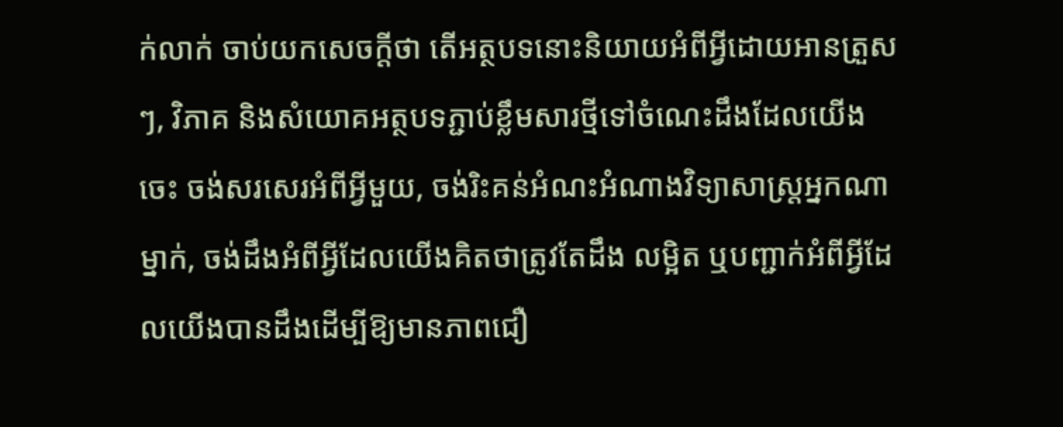ក់លាក់ ចាប់យកសេចក្ដីថា តើអត្ថបទនោះនិយាយអំពីអ្វីដោយអានត្រួសៗ, វិភាគ និងសំយោគអត្ថបទភ្ជាប់ខ្លឹមសារថ្មីទៅចំណេះដឹងដែលយើងចេះ ចង់សរសេរអំពីអ្វីមួយ, ចង់រិះគន់អំណះអំណាងវិទ្យាសាស្រ្តអ្នកណាម្នាក់, ចង់ដឹងអំពីអ្វីដែលយើងគិតថាត្រូវតែដឹង លម្អិត ឬបញ្ជាក់អំពីអ្វីដែលយើងបានដឹងដើម្បីឱ្យមានភាពជឿ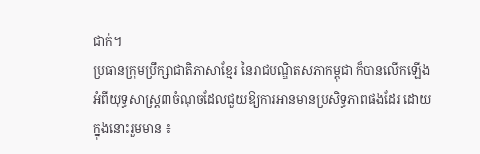ជាក់។
ប្រធានក្រុមប្រឹក្សាជាតិភាសាខ្មែរ នៃរាជបណ្ឌិតសភាកម្ពុជា ក៏បានលើកឡើងអំពីយុទ្ធសាស្ត្រ៣ចំណុចដែលជួយឱ្យការអានមានប្រសិទ្ធភាពផងដែរ ដោយក្នុងនោះរួមមាន ៖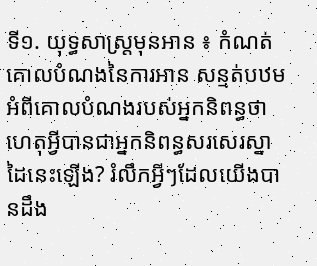ទី១. យុទ្ធសាស្ត្រមុនអាន ៖ កំណត់គោលបំណងនៃការអាន សន្មត់បឋមអំពីគោលបំណងរបស់អ្នកនិពន្ធថា ហេតុអ្វីបានជាអ្នកនិពន្ធសរសេរស្នាដៃនេះឡើង? រំលឹកអ្វីៗដែលយើងបានដឹង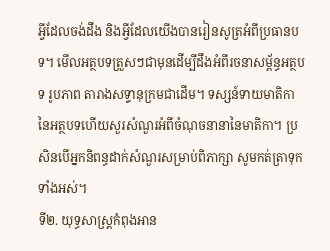អ្វីដែលចង់ដឹង និងអ្វីដែលយើងបានរៀនសូត្រអំពីប្រធានបទ។ មើលអត្ថបទត្រួសៗជាមុនដើម្បីដឹងអំពីរចនាសម្ព័ន្ធអត្ថបទ រូបភាព តារាងសទ្ទានុក្រមជាដើម។ ទស្សន៍ទាយមាតិកា នៃអត្ថបទហើយសួរសំណួរអំពីចំណុចនានានៃមាតិកា។ ប្រសិនបើអ្នកនិពន្ធដាក់សំណួរសម្រាប់ពិភាក្សា សូមកត់ត្រាទុកទាំងអស់។
ទី២. យុទ្ធសាស្ត្រកំពុងអាន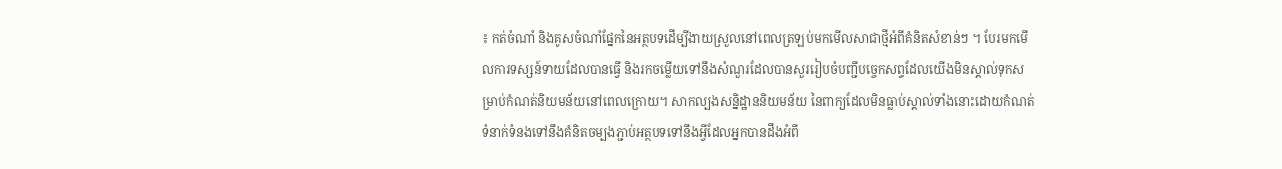៖ កត់ចំណាំ និងគូសចំណាំផ្នែកនៃអត្ថបទដើម្បីងាយស្រួលនៅពេលត្រឡប់មកមើលសាជាថ្មីអំពីគំនិតសំខាន់ៗ ។ បែរមកមើលការទស្សន៍ទាយដែលបានធ្វើ និងរកចម្លើយទៅនឹងសំណួរដែលបានសួររៀបចំបញ្ជីបច្ចេកសព្ទដែលយើងមិនស្គាល់ទុកសម្រាប់កំណត់និយមន័យនៅពេលក្រោយ។ សាកល្បងសន្និដ្ឋាននិយមន័យ នៃពាក្យដែលមិនធ្លាប់ស្គាល់ទាំងនោះដោយកំណត់ទំនាក់ទំនងទៅនឹងគំនិតចម្បងភ្ជាប់អត្ថបទទៅនឹងអ្វីដែលអ្នកបានដឹងអំពី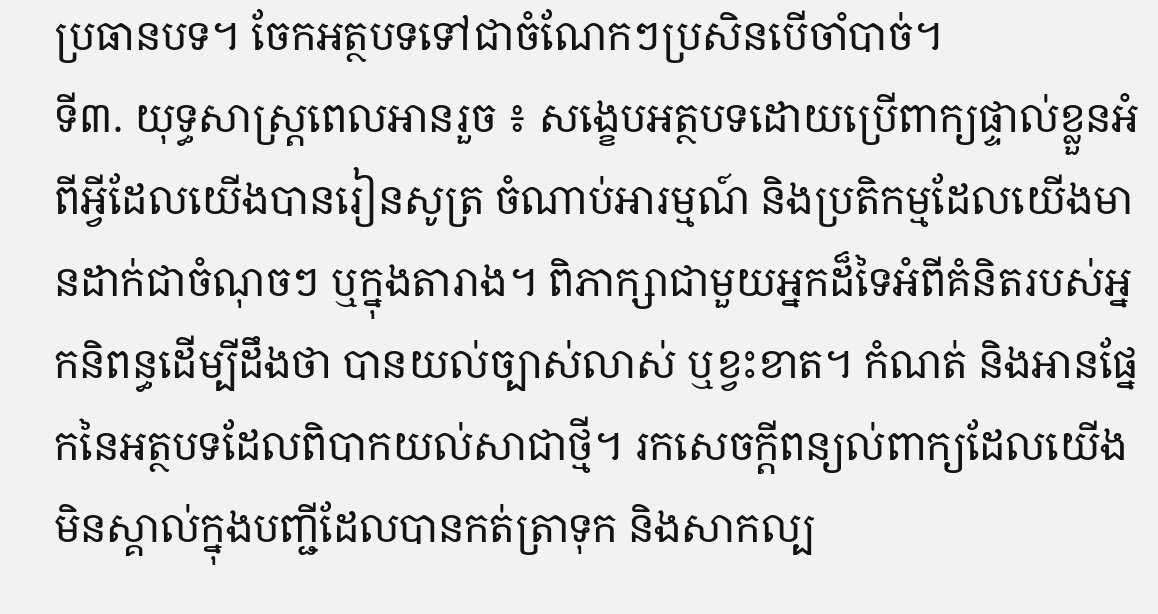ប្រធានបទ។ ចែកអត្ថបទទៅជាចំណែកៗប្រសិនបើចាំបាច់។
ទី៣. យុទ្ធសាស្រ្តពេលអានរួច ៖ សង្ខេបអត្ថបទដោយប្រើពាក្យផ្ទាល់ខ្លួនអំពីអ្វីដែលយើងបានរៀនសូត្រ ចំណាប់អារម្មណ៍ និងប្រតិកម្មដែលយើងមានដាក់ជាចំណុចៗ ឬក្នុងតារាង។ ពិភាក្សាជាមួយអ្នកដ៏ទៃអំពីគំនិតរបស់អ្នកនិពន្ធដើម្បីដឹងថា បានយល់ច្បាស់លាស់ ឬខ្វះខាត។ កំណត់ និងអានផ្នែកនៃអត្ថបទដែលពិបាកយល់សាជាថ្មី។ រកសេចក្តីពន្យល់ពាក្យដែលយើងមិនស្គាល់ក្នុងបញ្ជីដែលបានកត់ត្រាទុក និងសាកល្ប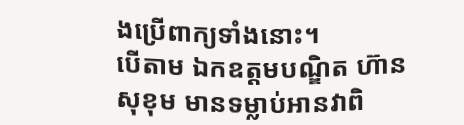ងប្រើពាក្យទាំងនោះ។
បើតាម ឯកឧត្ដមបណ្ឌិត ហ៊ាន សុខុម មានទម្លាប់អានវាពិ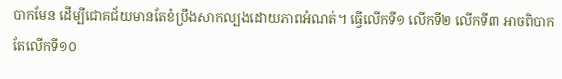បាកមែន ដើម្បីជោគជ័យមានតែខំប្រឹងសាកល្បងដោយភាពអំណត់។ ធ្វើលើកទី១ លើកទី២ លើកទី៣ អាចពិបាក តែលើកទី១០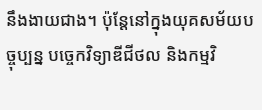នឹងងាយជាង។ ប៉ុន្តែនៅក្នុងយុគសម័យបច្ចុប្បន្ន បច្ចេកវិទ្យាឌីជីថល និងកម្មវិ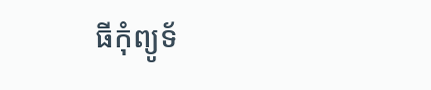ធីកុំព្យូទ័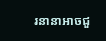រនានាអាចជួ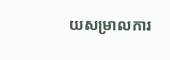យសម្រាលការ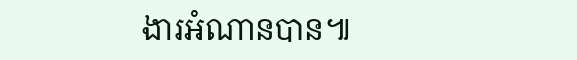ងារអំណានបាន៕